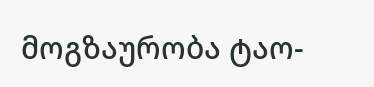მოგზაურობა ტაო-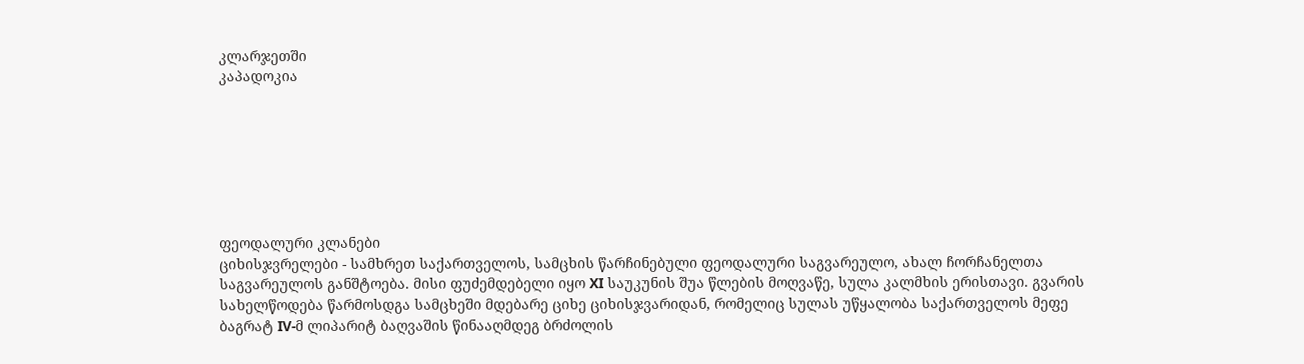კლარჯეთში
კაპადოკია







ფეოდალური კლანები
ციხისჯვრელები - სამხრეთ საქართველოს, სამცხის წარჩინებული ფეოდალური საგვარეულო, ახალ ჩორჩანელთა საგვარეულოს განშტოება. მისი ფუძემდებელი იყო XI საუკუნის შუა წლების მოღვაწე, სულა კალმხის ერისთავი. გვარის სახელწოდება წარმოსდგა სამცხეში მდებარე ციხე ციხისჯვარიდან, რომელიც სულას უწყალობა საქართველოს მეფე ბაგრატ IV-მ ლიპარიტ ბაღვაშის წინააღმდეგ ბრძოლის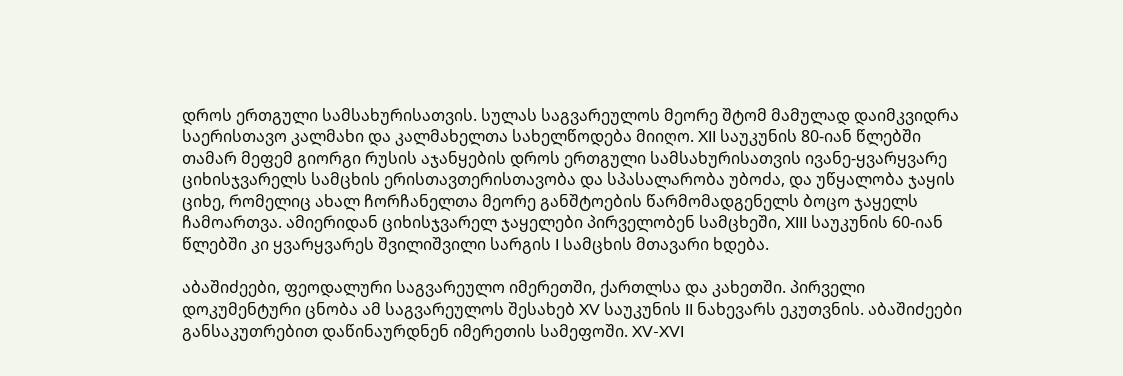დროს ერთგული სამსახურისათვის. სულას საგვარეულოს მეორე შტომ მამულად დაიმკვიდრა საერისთავო კალმახი და კალმახელთა სახელწოდება მიიღო. XII საუკუნის 80-იან წლებში თამარ მეფემ გიორგი რუსის აჯანყების დროს ერთგული სამსახურისათვის ივანე-ყვარყვარე ციხისჯვარელს სამცხის ერისთავთერისთავობა და სპასალარობა უბოძა, და უწყალობა ჯაყის ციხე, რომელიც ახალ ჩორჩანელთა მეორე განშტოების წარმომადგენელს ბოცო ჯაყელს ჩამოართვა. ამიერიდან ციხისჯვარელ ჯაყელები პირველობენ სამცხეში, XIII საუკუნის 60-იან წლებში კი ყვარყვარეს შვილიშვილი სარგის I სამცხის მთავარი ხდება.

აბაშიძეები, ფეოდალური საგვარეულო იმერეთში, ქართლსა და კახეთში. პირველი დოკუმენტური ცნობა ამ საგვარეულოს შესახებ XV საუკუნის II ნახევარს ეკუთვნის. აბაშიძეები განსაკუთრებით დაწინაურდნენ იმერეთის სამეფოში. XV-XVI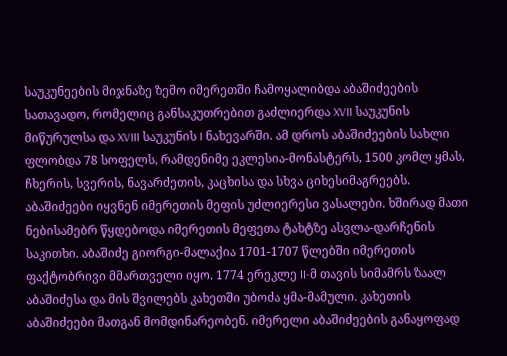საუკუნეების მიჯნაზე ზემო იმერეთში ჩამოყალიბდა აბაშიძეების სათავადო, რომელიც განსაკუთრებით გაძლიერდა XVII საუკუნის მიწურულსა და XVIII საუკუნის I ნახევარში. ამ დროს აბაშიძეების სახლი ფლობდა 78 სოფელს, რამდენიმე ეკლესია-მონასტერს, 1500 კომლ ყმას, ჩხერის, სვერის, ნავარძეთის, კაცხისა და სხვა ციხესიმაგრეებს. აბაშიძეები იყვნენ იმერეთის მეფის უძლიერესი ვასალები. ხშირად მათი ნებისამებრ წყდებოდა იმერეთის მეფეთა ტახტზე ასვლა-დარჩენის საკითხი. აბაშიძე გიორგი-მალაქია 1701-1707 წლებში იმერეთის ფაქტობრივი მმართველი იყო. 1774 ერეკლე II-მ თავის სიმამრს ზაალ აბაშიძესა და მის შვილებს კახეთში უბოძა ყმა-მამული. კახეთის აბაშიძეები მათგან მომდინარეობენ. იმერელი აბაშიძეების განაყოფად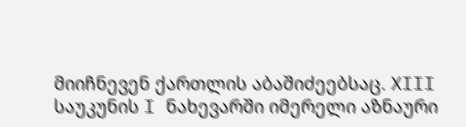მიიჩნევენ ქართლის აბაშიძეებსაც. XIII საუკუნის I ნახევარში იმერელი აზნაური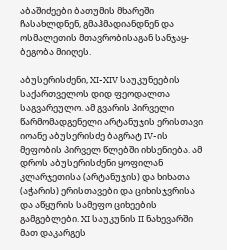აბაშიძეები ბათუმის მხარეში ჩასახლდნენ, გმაჰმადიანდნენ და ოსმალეთის მთავრობისაგან სანჯაყ-ბეგობა მიიღეს.

აბუსერისძენი, XI-XIV საუკუნეების საქართველოს დიდ ფეოდალთა საგვარეულო. ამ გვარის პირველი წარმომადგენელი არტანუჯის ერისთავი იოანე აბუსერისძე ბაგრატ IV-ის მეფობის პირველ წლებში იხსენიება. ამ დროს აბუსერისძენი ყოფილან კლარჯეთისა (არტანუჯის) და ხიხათა (აჭარის) ერისთავები და ციხისჯვრისა და აწყურის სამეფო ციხეების გამგებლები. XI საუკუნის II ნახევარში მათ დაკარგეს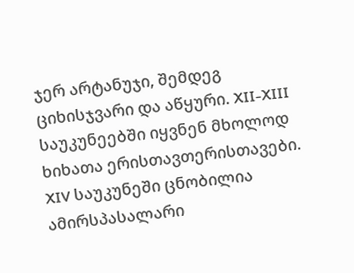ჯერ არტანუჯი, შემდეგ ციხისჯვარი და აწყური. XII-XIII საუკუნეებში იყვნენ მხოლოდ ხიხათა ერისთავთერისთავები. XIV საუკუნეში ცნობილია ამირსპასალარი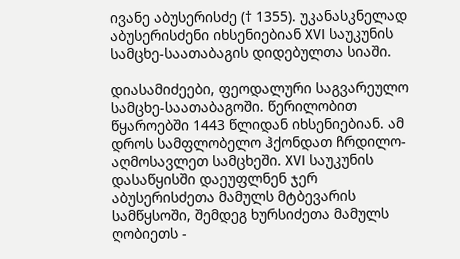ივანე აბუსერისძე († 1355). უკანასკნელად აბუსერისძენი იხსენიებიან XVI საუკუნის სამცხე-საათაბაგის დიდებულთა სიაში.

დიასამიძეები, ფეოდალური საგვარეულო სამცხე-საათაბაგოში. წერილობით წყაროებში 1443 წლიდან იხსენიებიან. ამ დროს სამფლობელო ჰქონდათ ჩრდილო-აღმოსავლეთ სამცხეში. XVI საუკუნის დასაწყისში დაეუფლნენ ჯერ აბუსერისძეთა მამულს მტბევარის სამწყსოში, შემდეგ ხურსიძეთა მამულს ღობიეთს -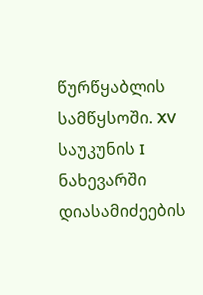წურწყაბლის სამწყსოში. XV საუკუნის I ნახევარში დიასამიძეების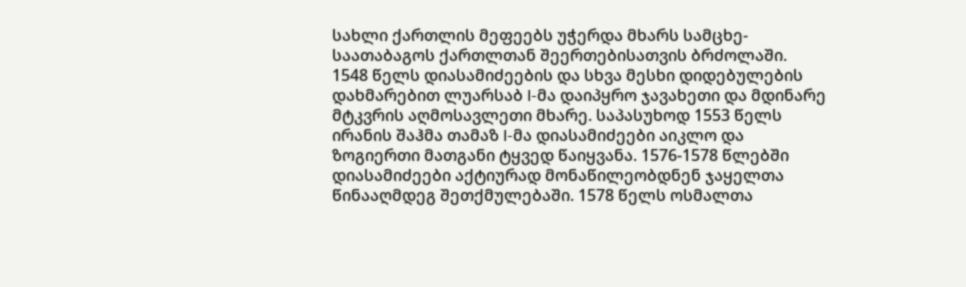სახლი ქართლის მეფეებს უჭერდა მხარს სამცხე-საათაბაგოს ქართლთან შეერთებისათვის ბრძოლაში. 1548 წელს დიასამიძეების და სხვა მესხი დიდებულების დახმარებით ლუარსაბ I-მა დაიპყრო ჯავახეთი და მდინარე მტკვრის აღმოსავლეთი მხარე. საპასუხოდ 1553 წელს ირანის შაჰმა თამაზ I-მა დიასამიძეები აიკლო და ზოგიერთი მათგანი ტყვედ წაიყვანა. 1576-1578 წლებში დიასამიძეები აქტიურად მონაწილეობდნენ ჯაყელთა წინააღმდეგ შეთქმულებაში. 1578 წელს ოსმალთა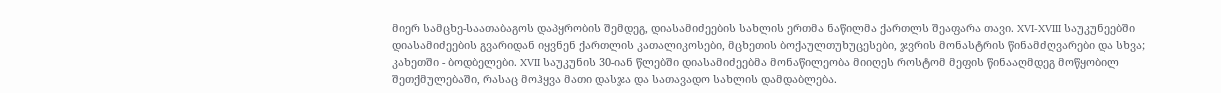მიერ სამცხე-საათაბაგოს დაპყრობის შემდეგ, დიასამიძეების სახლის ერთმა ნაწილმა ქართლს შეაფარა თავი. XVI-XVIII საუკუნეებში დიასამიძეების გვარიდან იყვნენ ქართლის კათალიკოსები, მცხეთის ბოქაულთუხუცესები, ჯვრის მონასტრის წინამძღვარები და სხვა; კახეთში - ბოდბელები. XVII საუკუნის 30-იან წლებში დიასამიძეებმა მონაწილეობა მიიღეს როსტომ მეფის წინააღმდეგ მოწყობილ შეთქმულებაში, რასაც მოჰყვა მათი დასჯა და სათავადო სახლის დამდაბლება.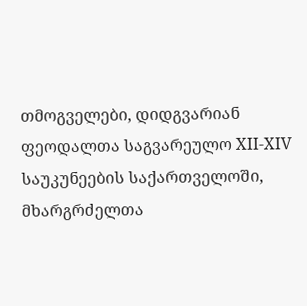თმოგველები, დიდგვარიან ფეოდალთა საგვარეულო XII-XIV საუკუნეების საქართველოში, მხარგრძელთა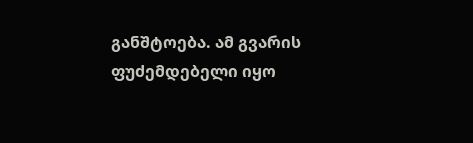განშტოება. ამ გვარის ფუძემდებელი იყო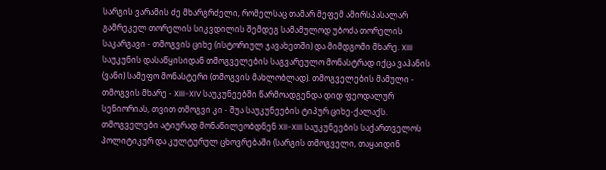სარგის ვარამის ძე მხარგრძელი, რომელსაც თამარ მეფემ ამირსპასალარ გამრეკელ თორელის სიკვდილის შემდეგ სამამულოდ უბოძა თორელის საკარგავი - თმოგვის ციხე (ისტორიულ ჯავახეთში) და მიმდგომი მხარე. XIII საუკუნის დასაწყისიდან თმოგველების საგვარეულო მონასტრად იქცა ვაჰანის (ვანი) სამეფო მონასტერი (თმოგვის მახლობლად). თმოგველების მამული - თმოგვის მხარე - XIII-XIV საუკუნეებში წარმოადგენდა დიდ ფეოდალურ სენიორიას, თვით თმოგვი კი - შუა საუკუნეების ტიპურ ციხე-ქალაქს. თმოგველები ატიურად მონაწილეობდნენ XII-XIII საუკუნეების საქართველოს პოლიტიკურ და კულტურულ ცხოვრებაში (სარგის თმოგველი, თაყაიდინ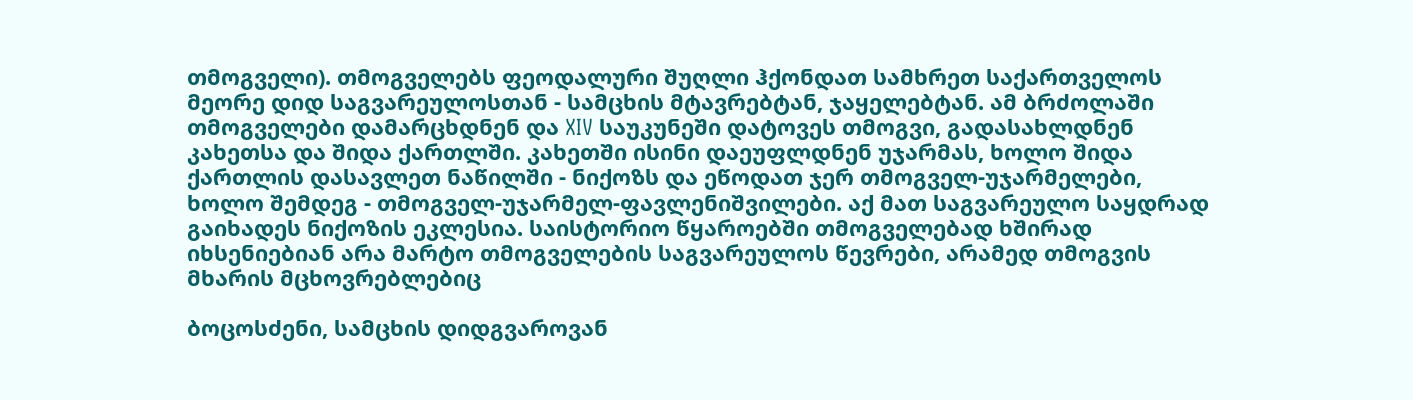თმოგველი). თმოგველებს ფეოდალური შუღლი ჰქონდათ სამხრეთ საქართველოს მეორე დიდ საგვარეულოსთან - სამცხის მტავრებტან, ჯაყელებტან. ამ ბრძოლაში თმოგველები დამარცხდნენ და XIV საუკუნეში დატოვეს თმოგვი, გადასახლდნენ კახეთსა და შიდა ქართლში. კახეთში ისინი დაეუფლდნენ უჯარმას, ხოლო შიდა ქართლის დასავლეთ ნაწილში - ნიქოზს და ეწოდათ ჯერ თმოგველ-უჯარმელები, ხოლო შემდეგ - თმოგველ-უჯარმელ-ფავლენიშვილები. აქ მათ საგვარეულო საყდრად გაიხადეს ნიქოზის ეკლესია. საისტორიო წყაროებში თმოგველებად ხშირად იხსენიებიან არა მარტო თმოგველების საგვარეულოს წევრები, არამედ თმოგვის მხარის მცხოვრებლებიც

ბოცოსძენი, სამცხის დიდგვაროვან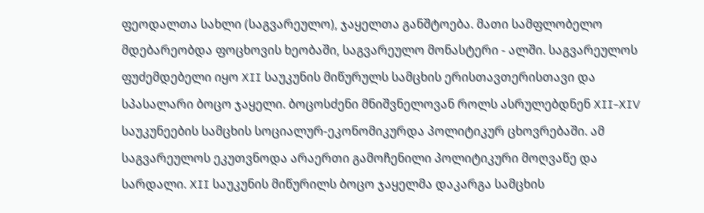ფეოდალთა სახლი (საგვარეულო), ჯაყელთა განშტოება. მათი სამფლობელო მდებარეობდა ფოცხოვის ხეობაში, საგვარეულო მონასტერი - ალში. საგვარეულოს ფუძემდებელი იყო XII საუკუნის მიწურულს სამცხის ერისთავთერისთავი და სპასალარი ბოცო ჯაყელი. ბოცოსძენი მნიშვნელოვან როლს ასრულებდნენ XII-XIV საუკუნეების სამცხის სოციალურ-ეკონომიკურდა პოლიტიკურ ცხოვრებაში. ამ საგვარეულოს ეკუთვნოდა არაერთი გამოჩენილი პოლიტიკური მოღვაწე და სარდალი. XII საუკუნის მიწურილს ბოცო ჯაყელმა დაკარგა სამცხის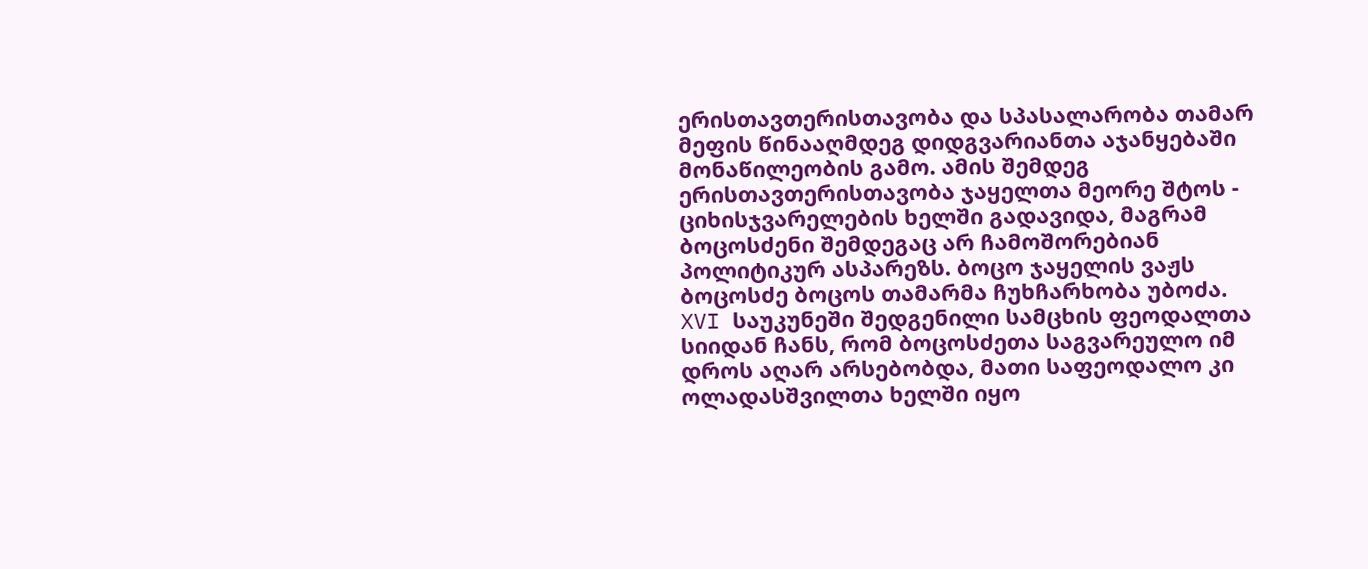ერისთავთერისთავობა და სპასალარობა თამარ მეფის წინააღმდეგ დიდგვარიანთა აჯანყებაში მონაწილეობის გამო. ამის შემდეგ ერისთავთერისთავობა ჯაყელთა მეორე შტოს - ციხისჯვარელების ხელში გადავიდა, მაგრამ ბოცოსძენი შემდეგაც არ ჩამოშორებიან პოლიტიკურ ასპარეზს. ბოცო ჯაყელის ვაჟს ბოცოსძე ბოცოს თამარმა ჩუხჩარხობა უბოძა. XVI საუკუნეში შედგენილი სამცხის ფეოდალთა სიიდან ჩანს, რომ ბოცოსძეთა საგვარეულო იმ დროს აღარ არსებობდა, მათი საფეოდალო კი ოლადასშვილთა ხელში იყო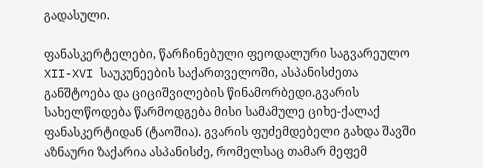გადასული.

ფანასკერტელები, წარჩინებული ფეოდალური საგვარეულო XII-XVI საუკუნეების საქართველოში, ასპანისძეთა განშტოება და ციციშვილების წინამორბედი.გვარის სახელწოდება წარმოდგება მისი სამამულე ციხე-ქალაქ ფანასკერტიდან (ტაოშია). გვარის ფუძემდებელი გახდა შავში აზნაური ზაქარია ასპანისძე, რომელსაც თამარ მეფემ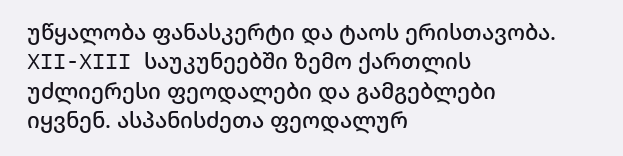უწყალობა ფანასკერტი და ტაოს ერისთავობა. XII-XIII საუკუნეებში ზემო ქართლის უძლიერესი ფეოდალები და გამგებლები იყვნენ. ასპანისძეთა ფეოდალურ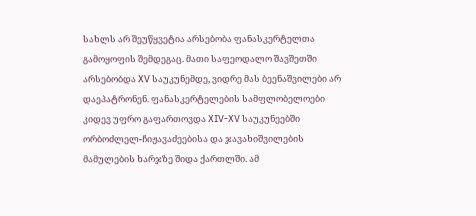სახლს არ შეუწყვეტია არსებობა ფანასკერტელთა გამოყოფის შემდეგაც. მათი საფეოდალო შავშეთში არსებობდა XV საუკუნემდე, ვიდრე მას ბეენაშვილები არ დაეპატრონენ. ფანასკერტელების სამფლობელოები კიდევ უფრო გაფართოვდა XIV-XV საუკუნეებში ორბოძლელ-ჩიჟავაძეებისა და ჯავახიშვილების მამულების ხარჯზე შიდა ქართლში. ამ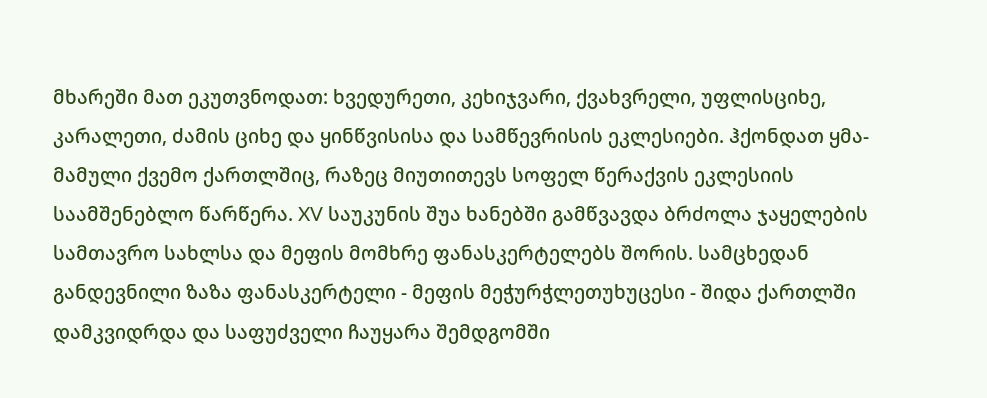მხარეში მათ ეკუთვნოდათ: ხვედურეთი, კეხიჯვარი, ქვახვრელი, უფლისციხე, კარალეთი, ძამის ციხე და ყინწვისისა და სამწევრისის ეკლესიები. ჰქონდათ ყმა-მამული ქვემო ქართლშიც, რაზეც მიუთითევს სოფელ წერაქვის ეკლესიის საამშენებლო წარწერა. XV საუკუნის შუა ხანებში გამწვავდა ბრძოლა ჯაყელების სამთავრო სახლსა და მეფის მომხრე ფანასკერტელებს შორის. სამცხედან განდევნილი ზაზა ფანასკერტელი - მეფის მეჭურჭლეთუხუცესი - შიდა ქართლში დამკვიდრდა და საფუძველი ჩაუყარა შემდგომში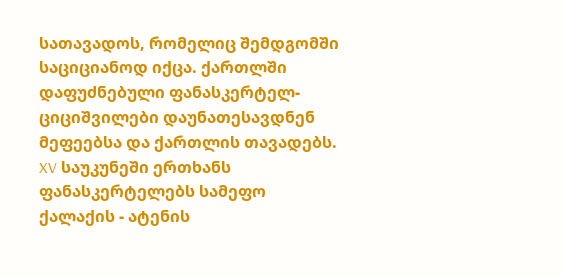სათავადოს, რომელიც შემდგომში საციციანოდ იქცა. ქართლში დაფუძნებული ფანასკერტელ-ციციშვილები დაუნათესავდნენ მეფეებსა და ქართლის თავადებს. XV საუკუნეში ერთხანს ფანასკერტელებს სამეფო ქალაქის - ატენის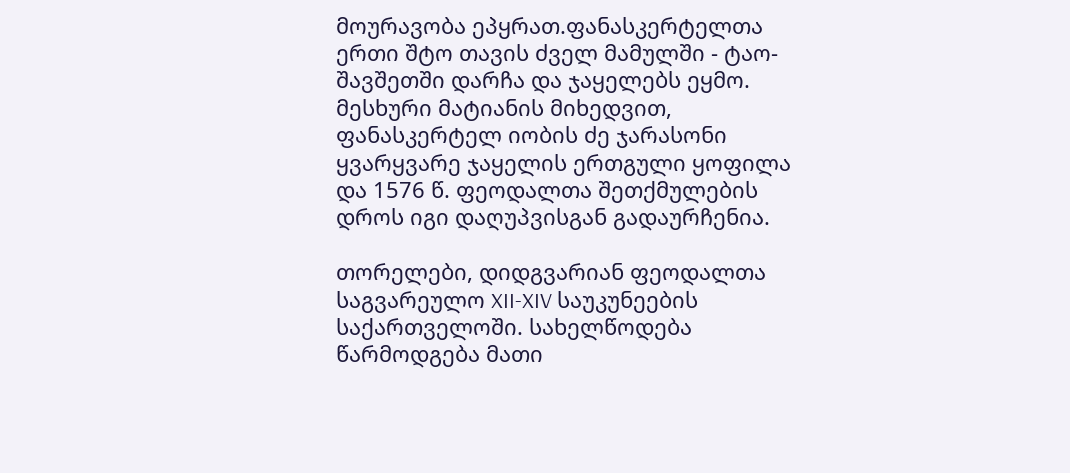მოურავობა ეპყრათ.ფანასკერტელთა ერთი შტო თავის ძველ მამულში - ტაო-შავშეთში დარჩა და ჯაყელებს ეყმო. მესხური მატიანის მიხედვით, ფანასკერტელ იობის ძე ჯარასონი ყვარყვარე ჯაყელის ერთგული ყოფილა და 1576 წ. ფეოდალთა შეთქმულების დროს იგი დაღუპვისგან გადაურჩენია.

თორელები, დიდგვარიან ფეოდალთა საგვარეულო XII-XIV საუკუნეების საქართველოში. სახელწოდება წარმოდგება მათი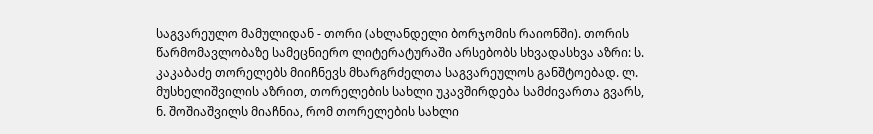საგვარეულო მამულიდან - თორი (ახლანდელი ბორჯომის რაიონში). თორის წარმომავლობაზე სამეცნიერო ლიტერატურაში არსებობს სხვადასხვა აზრი: ს. კაკაბაძე თორელებს მიიჩნევს მხარგრძელთა საგვარეულოს განშტოებად. ლ. მუსხელიშვილის აზრით, თორელების სახლი უკავშირდება სამძივართა გვარს, ნ. შოშიაშვილს მიაჩნია, რომ თორელების სახლი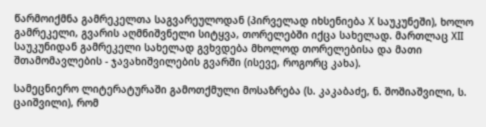წარმოიქმნა გამრეკელთა საგვარეულოდან (პირველად იხსენიება X საუკუნეში), ხოლო გამრეკელი, გვარის აღმნიშვნელი სიტყვა, თორელებში იქცა სახელად. მართლაც XII საუკუნიდან გამრეკელი სახელად გვხვდება მხოლოდ თორელებისა და მათი შთამომავლების - ჯავახიშვილების გვარში (ისევე, როგორც კახა).

სამეცნიერო ლიტერატურაში გამოთქმული მოსაზრება (ს. კაკაბაძე, ნ. შოშიაშვილი, ს. ცაიშვილი), რომ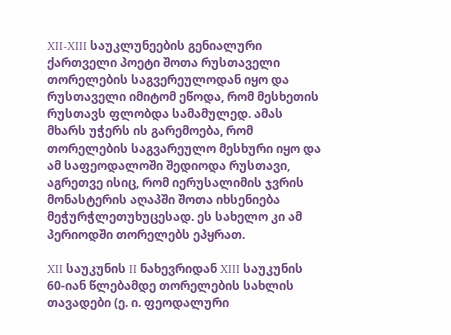XII-XIII საუკლუნეების გენიალური ქართველი პოეტი შოთა რუსთაველი თორელების საგვერეულოდან იყო და რუსთაველი იმიტომ ეწოდა, რომ მესხეთის რუსთავს ფლობდა სამამულედ. ამას მხარს უჭერს ის გარემოება, რომ თორელების საგვარეულო მესხური იყო და ამ საფეოდალოში შედიოდა რუსთავი, აგრეთვე ისიც, რომ იერუსალიმის ჯვრის მონასტერის აღაპში შოთა იხსენიება მეჭურჭლეთუხუცესად. ეს სახელო კი ამ პერიოდში თორელებს ეპყრათ.

XII საუკუნის II ნახევრიდან XIII საუკუნის 60-იან წლებამდე თორელების სახლის თავადები (ე. ი. ფეოდალური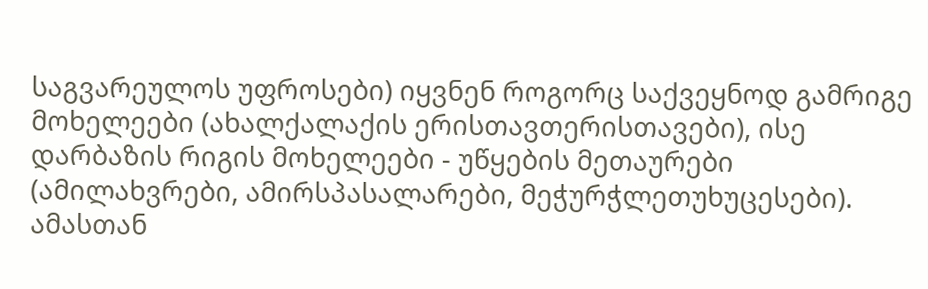საგვარეულოს უფროსები) იყვნენ როგორც საქვეყნოდ გამრიგე მოხელეები (ახალქალაქის ერისთავთერისთავები), ისე დარბაზის რიგის მოხელეები - უწყების მეთაურები (ამილახვრები, ამირსპასალარები, მეჭურჭლეთუხუცესები). ამასთან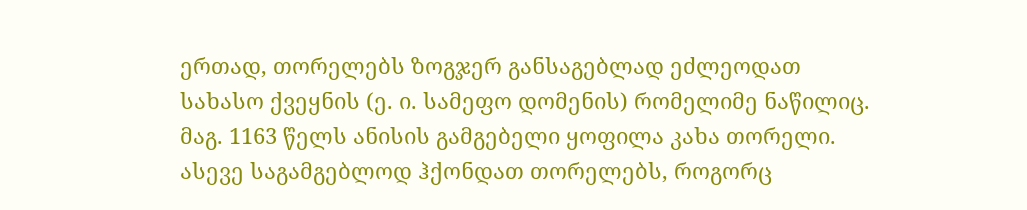ერთად, თორელებს ზოგჯერ განსაგებლად ეძლეოდათ სახასო ქვეყნის (ე. ი. სამეფო დომენის) რომელიმე ნაწილიც. მაგ. 1163 წელს ანისის გამგებელი ყოფილა კახა თორელი. ასევე საგამგებლოდ ჰქონდათ თორელებს, როგორც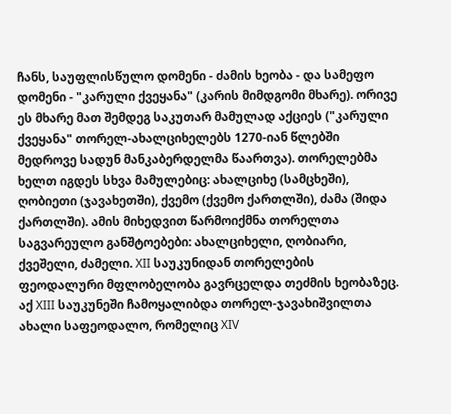ჩანს, საუფლისწულო დომენი - ძამის ხეობა - და სამეფო დომენი - "კარული ქვეყანა" (კარის მიმდგომი მხარე). ორივე ეს მხარე მათ შემდეგ საკუთარ მამულად აქციეს ("კარული ქვეყანა" თორელ-ახალციხელებს 1270-იან წლებში მედროვე სადუნ მანკაბერდელმა წაართვა). თორელებმა ხელთ იგდეს სხვა მამულებიც: ახალციხე (სამცხეში), ღობიეთი (ჯავახეთში), ქვემო (ქვემო ქართლში), ძამა (შიდა ქართლში). ამის მიხედვით წარმოიქმნა თორელთა საგვარეულო განშტოებები: ახალციხელი, ღობიარი, ქვეშელი, ძამელი. XII საუკუნიდან თორელების ფეოდალური მფლობელობა გავრცელდა თეძმის ხეობაზეც. აქ XIII საუკუნეში ჩამოყალიბდა თორელ-ჯავახიშვილთა ახალი საფეოდალო, რომელიც XIV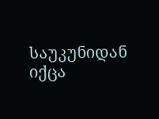საუკუნიდან იქცა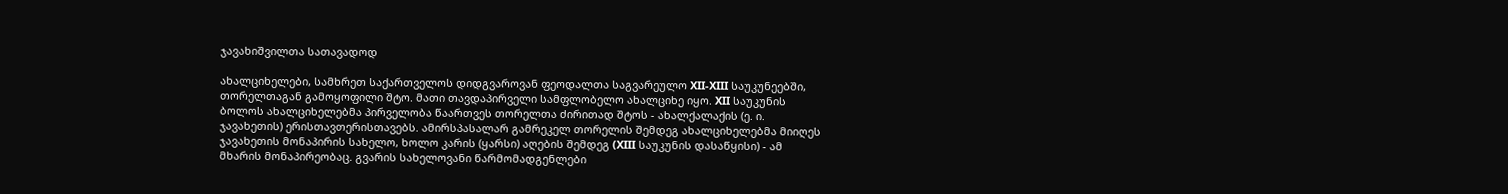ჯავახიშვილთა სათავადოდ

ახალციხელები, სამხრეთ საქართველოს დიდგვაროვან ფეოდალთა საგვარეულო XII-XIII საუკუნეებში, თორელთაგან გამოყოფილი შტო. მათი თავდაპირველი სამფლობელო ახალციხე იყო. XII საუკუნის ბოლოს ახალციხელებმა პირველობა წაართვეს თორელთა ძირითად შტოს - ახალქალაქის (ე. ი. ჯავახეთის) ერისთავთერისთავებს. ამირსპასალარ გამრეკელ თორელის შემდეგ ახალციხელებმა მიიღეს ჯავახეთის მონაპირის სახელო, ხოლო კარის (ყარსი) აღების შემდეგ (XIII საუკუნის დასაწყისი) - ამ მხარის მონაპირეობაც. გვარის სახელოვანი წარმომადგენლები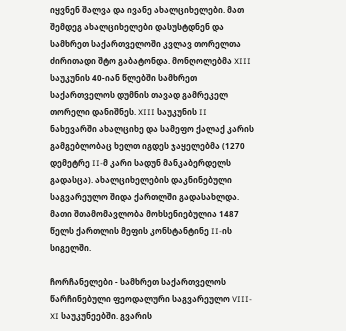იყვნენ შალვა და ივანე ახალციხელები. მათ შემდეგ ახალციხელები დასუსტდნენ და სამხრეთ საქართველოში კვლავ თორელთა ძირითადი შტო გაბატონდა. მონღოლებმა XIII საუკუნის 40-იან წლებში სამხრეთ საქართველოს დუმნის თავად გამრეკელ თორელი დანიშნეს. XIII საუკუნის II ნახევარში ახალციხე და სამეფო ქალაქ კარის გამგებლობაც ხელთ იგდეს ჯაყელებმა (1270 დემეტრე II-მ კარი სადუნ მანკაბერდელს გადასცა). ახალციხელების დაკნინებული საგვარეულო შიდა ქართლში გადასახლდა. მათი შთამომავლობა მოხსენიებულია 1487 წელს ქართლის მეფის კონსტანტინე II-ის სიგელში.

ჩორჩანელები - სამხრეთ საქართველოს წარჩინებული ფეოდალური საგვარეულო VIII-XI საუკუნეებში. გვარის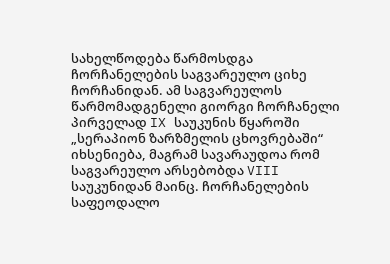სახელწოდება წარმოსდგა ჩორჩანელების საგვარეულო ციხე ჩორჩანიდან. ამ საგვარეულოს წარმომადგენელი გიორგი ჩორჩანელი პირველად IX საუკუნის წყაროში „სერაპიონ ზარზმელის ცხოვრებაში“ იხსენიება, მაგრამ სავარაუდოა რომ საგვარეულო არსებობდა VIII საუკუნიდან მაინც. ჩორჩანელების საფეოდალო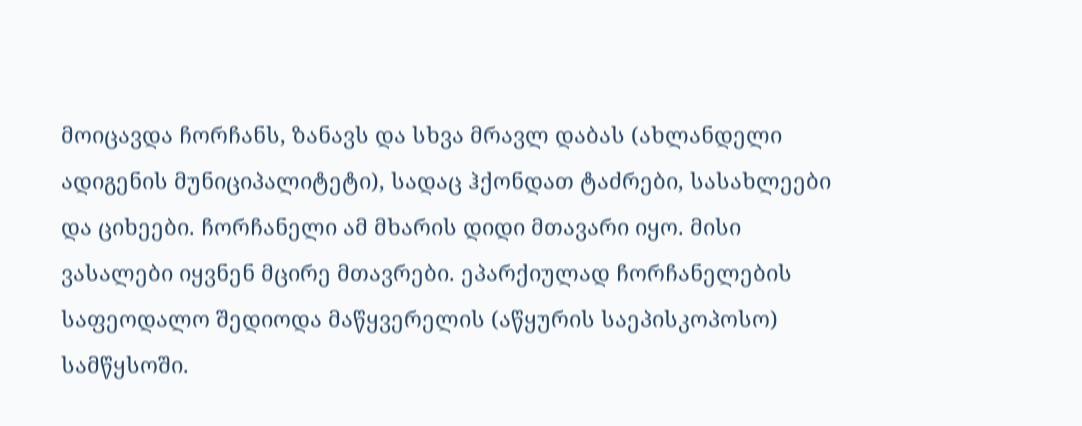მოიცავდა ჩორჩანს, ზანავს და სხვა მრავლ დაბას (ახლანდელი ადიგენის მუნიციპალიტეტი), სადაც ჰქონდათ ტაძრები, სასახლეები და ციხეები. ჩორჩანელი ამ მხარის დიდი მთავარი იყო. მისი ვასალები იყვნენ მცირე მთავრები. ეპარქიულად ჩორჩანელების საფეოდალო შედიოდა მაწყვერელის (აწყურის საეპისკოპოსო) სამწყსოში.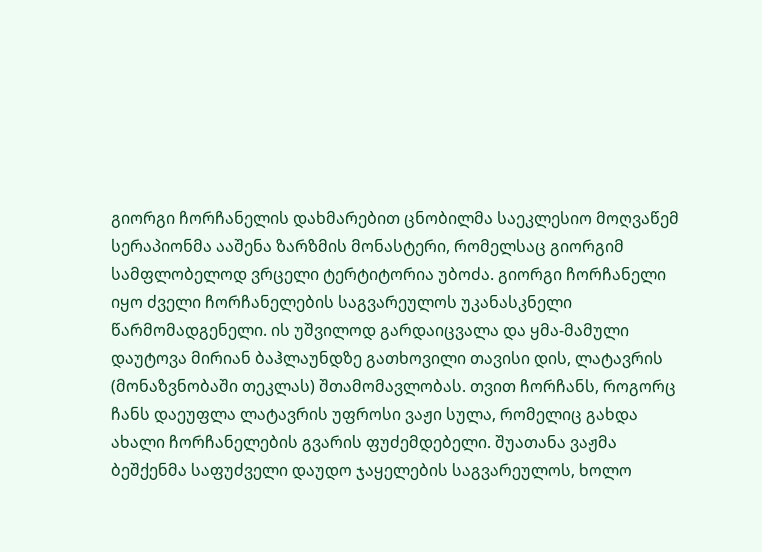გიორგი ჩორჩანელის დახმარებით ცნობილმა საეკლესიო მოღვაწემ სერაპიონმა ააშენა ზარზმის მონასტერი, რომელსაც გიორგიმ სამფლობელოდ ვრცელი ტერტიტორია უბოძა. გიორგი ჩორჩანელი იყო ძველი ჩორჩანელების საგვარეულოს უკანასკნელი წარმომადგენელი. ის უშვილოდ გარდაიცვალა და ყმა-მამული დაუტოვა მირიან ბაჰლაუნდზე გათხოვილი თავისი დის, ლატავრის (მონაზვნობაში თეკლას) შთამომავლობას. თვით ჩორჩანს, როგორც ჩანს დაეუფლა ლატავრის უფროსი ვაჟი სულა, რომელიც გახდა ახალი ჩორჩანელების გვარის ფუძემდებელი. შუათანა ვაჟმა ბეშქენმა საფუძველი დაუდო ჯაყელების საგვარეულოს, ხოლო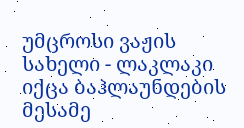უმცროსი ვაჟის სახელი - ლაკლაკი იქცა ბაჰლაუნდების მესამე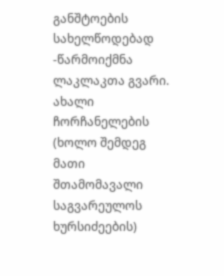განშტოების სახელწოდებად -წარმოიქმნა ლაკლაკთა გვარი. ახალი ჩორჩანელების (ხოლო შემდეგ მათი შთამომავალი საგვარეულოს ხურსიძეების)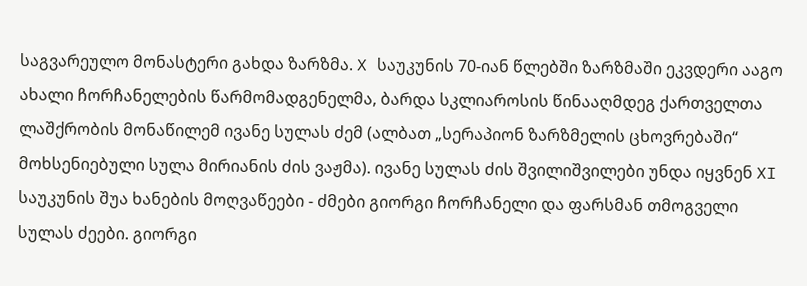საგვარეულო მონასტერი გახდა ზარზმა. X საუკუნის 70-იან წლებში ზარზმაში ეკვდერი ააგო ახალი ჩორჩანელების წარმომადგენელმა, ბარდა სკლიაროსის წინააღმდეგ ქართველთა ლაშქრობის მონაწილემ ივანე სულას ძემ (ალბათ „სერაპიონ ზარზმელის ცხოვრებაში“ მოხსენიებული სულა მირიანის ძის ვაჟმა). ივანე სულას ძის შვილიშვილები უნდა იყვნენ XI საუკუნის შუა ხანების მოღვაწეები - ძმები გიორგი ჩორჩანელი და ფარსმან თმოგველი სულას ძეები. გიორგი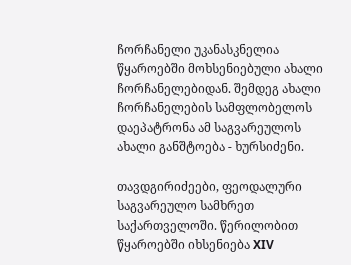ჩორჩანელი უკანასკნელია წყაროებში მოხსენიებული ახალი ჩორჩანელებიდან. შემდეგ ახალი ჩორჩანელების სამფლობელოს დაეპატრონა ამ საგვარეულოს ახალი განშტოება - ხურსიძენი.

თავდგირიძეები, ფეოდალური საგვარეულო სამხრეთ საქართველოში. წერილობით წყაროებში იხსენიება XIV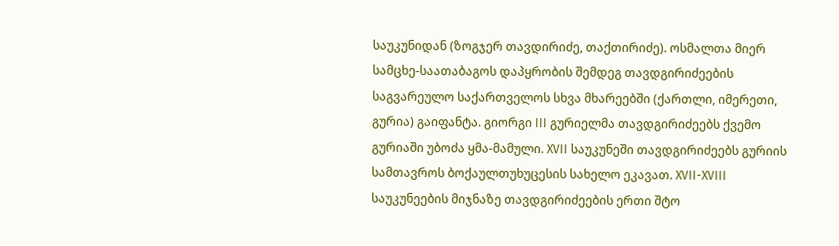საუკუნიდან (ზოგჯერ თავდირიძე, თაქთირიძე). ოსმალთა მიერ სამცხე-საათაბაგოს დაპყრობის შემდეგ თავდგირიძეების საგვარეულო საქართველოს სხვა მხარეებში (ქართლი, იმერეთი, გურია) გაიფანტა. გიორგი III გურიელმა თავდგირიძეებს ქვემო გურიაში უბოძა ყმა-მამული. XVII საუკუნეში თავდგირიძეებს გურიის სამთავროს ბოქაულთუხუცესის სახელო ეკავათ. XVII-XVIII საუკუნეების მიჯნაზე თავდგირიძეების ერთი შტო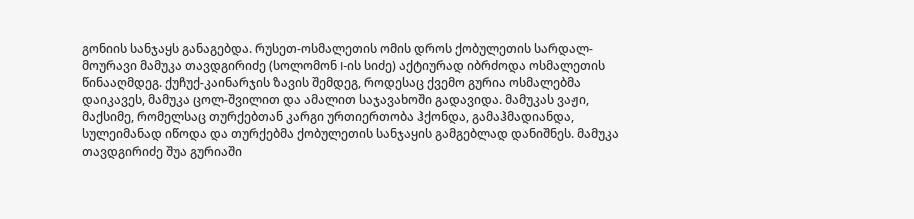გონიის სანჯაყს განაგებდა. რუსეთ-ოსმალეთის ომის დროს ქობულეთის სარდალ-მოურავი მამუკა თავდგირიძე (სოლომონ I-ის სიძე) აქტიურად იბრძოდა ოსმალეთის წინააღმდეგ. ქუჩუქ-კაინარჯის ზავის შემდეგ, როდესაც ქვემო გურია ოსმალებმა დაიკავეს, მამუკა ცოლ-შვილით და ამალით საჯავახოში გადავიდა. მამუკას ვაჟი, მაქსიმე, რომელსაც თურქებთან კარგი ურთიერთობა ჰქონდა, გამაჰმადიანდა, სულეიმანად იწოდა და თურქებმა ქობულეთის სანჯაყის გამგებლად დანიშნეს. მამუკა თავდგირიძე შუა გურიაში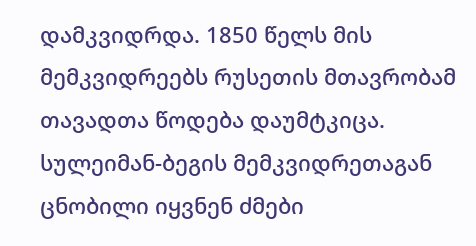დამკვიდრდა. 1850 წელს მის მემკვიდრეებს რუსეთის მთავრობამ თავადთა წოდება დაუმტკიცა. სულეიმან-ბეგის მემკვიდრეთაგან ცნობილი იყვნენ ძმები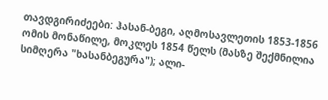თავდგირიძეები: ჰასან-ბეგი, აღმოსავლეთის 1853-1856 ომის მონაწილე, მოკლეს 1854 წელს (მასზე შექმნილია სიმღერა "ხასანბეგურა"); ალი-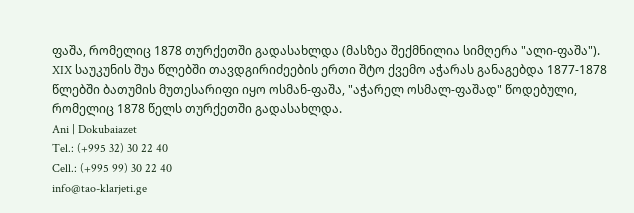ფაშა, რომელიც 1878 თურქეთში გადასახლდა (მასზეა შექმნილია სიმღერა "ალი-ფაშა"). XIX საუკუნის შუა წლებში თავდგირიძეების ერთი შტო ქვემო აჭარას განაგებდა 1877-1878 წლებში ბათუმის მუთესარიფი იყო ოსმან-ფაშა, "აჭარელ ოსმალ-ფაშად" წოდებული, რომელიც 1878 წელს თურქეთში გადასახლდა.
Ani | Dokubaiazet
Tel.: (+995 32) 30 22 40
Cell.: (+995 99) 30 22 40
info@tao-klarjeti.ge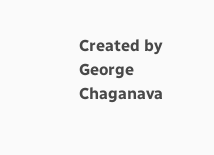Created by George Chaganava